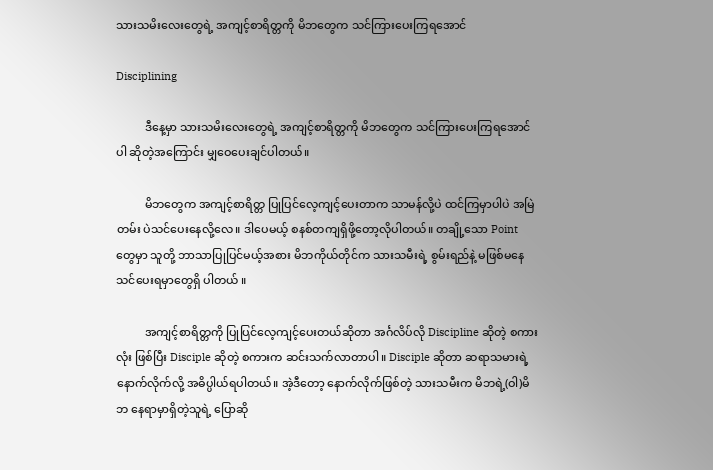သားသမိးလေးတွေရဲ့ အကျင့်စာရိတ္တကို မိဘတွေက သင်ကြားပေးကြရအောင်

Disciplining

          ဒီနေ့မှာ သားသမိးလေးတွေရဲ့ အကျင့်စာရိတ္တကို မိဘတွေက သင်ကြားပေးကြရအောင်ပါ ဆိုတဲ့အကြောင်း မျှဝေပေးချင်ပါတယ်။

          မိဘတွေက အကျင့်စာရိတ္တ ပြုပြင်လေ့ကျင့်ပေးတာက သာမန်လို့ပဲ ထင်ကြမှာပါပဲ အမြဲတမ်း ပဲသင်ပေးနေလို့လေ။ ဒါပေမယ့် စနစ်တကျရှိဖို့တော့လိုပါတယ်။ တချို့သော Point တွေမှာ သူတို့ ဘာသာပြုပြင်မယ့်အစား မိဘကိုယ်တိုင်က သားသမီးရဲ့ စွမ်းရည်နဲ့ မဖြစ်မနေသင်ပေးရမှာတွေရှိ ပါတယ် ။

          အကျင့်စာရိတ္တကို ပြုပြင်လေ့ကျင့်ပေးတယ်ဆိုတာ အင်္ဂလိပ်လို Discipline ဆိုတဲ့ စကားလုံး ဖြစ်ပြီး Disciple ဆိုတဲ့ စကားက ဆင်းသက်လာတာပါ။ Disciple ဆိုတာ ဆရာသမားရဲ့ နောက်လိုက်လို့ အဓိပ္ပါယ်ရပါတယ်။ အဲ့ဒီတော့ နောက်လိုက်ဖြစ်တဲ့ သားသမီးက မိဘရဲ့(ဝါ)မိဘ နေရာမှာရှိတဲ့သူရဲ့ ပြောဆို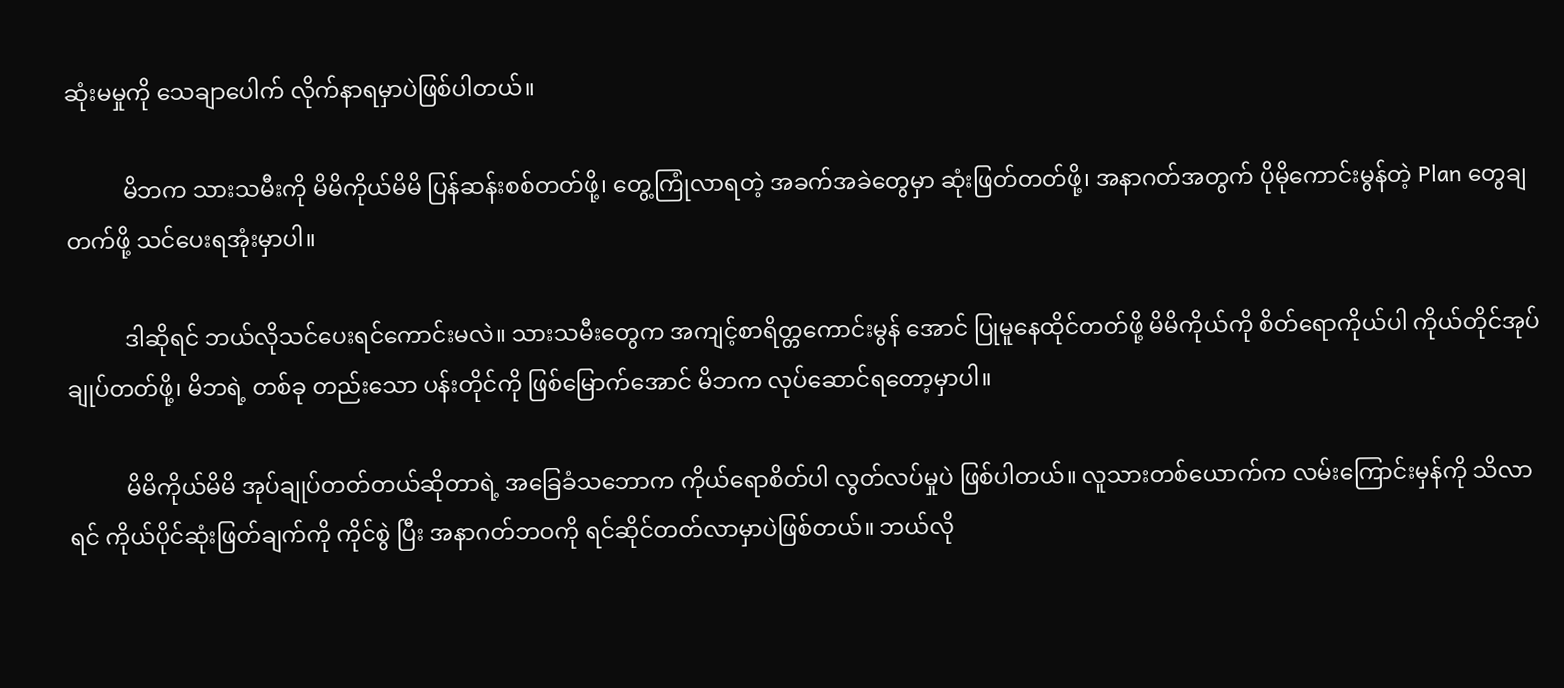ဆုံးမမှုကို သေချာပေါက် လိုက်နာရမှာပဲဖြစ်ပါတယ်။

          မိဘက သားသမီးကို မိမိကိုယ်မိမိ ပြန်ဆန်းစစ်တတ်ဖို့၊ တွေ့ကြုံလာရတဲ့ အခက်အခဲတွေမှာ ဆုံးဖြတ်တတ်ဖို့၊ အနာဂတ်အတွက် ပိုမိုကောင်းမွန်တဲ့ Plan တွေချတက်ဖို့ သင်ပေးရအုံးမှာပါ။

          ဒါဆိုရင် ဘယ်လိုသင်ပေးရင်ကောင်းမလဲ။ သားသမီးတွေက အကျင့်စာရိတ္တကောင်းမွန် အောင် ပြုမူနေထိုင်တတ်ဖို့ မိမိကိုယ်ကို စိတ်ရောကိုယ်ပါ ကိုယ်တိုင်အုပ်ချုပ်တတ်ဖို့၊ မိဘရဲ့ တစ်ခု တည်းသော ပန်းတိုင်ကို ဖြစ်မြောက်အောင် မိဘက လုပ်ဆောင်ရတော့မှာပါ။

          မိမိကိုယ်မိမိ အုပ်ချုပ်တတ်တယ်ဆိုတာရဲ့ အခြေခံသဘောက ကိုယ်ရောစိတ်ပါ လွတ်လပ်မှုပဲ ဖြစ်ပါတယ်။ လူသားတစ်ယောက်က လမ်းကြောင်းမှန်ကို သိလာရင် ကိုယ်ပိုင်ဆုံးဖြတ်ချက်ကို ကိုင်စွဲ ပြီး အနာဂတ်ဘဝကို ရင်ဆိုင်တတ်လာမှာပဲဖြစ်တယ်။ ဘယ်လို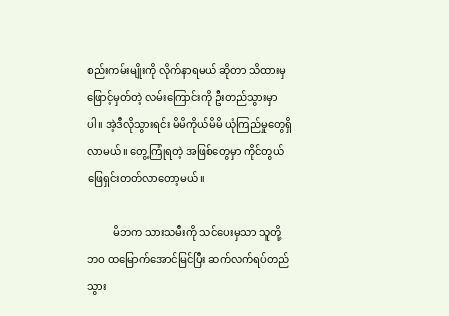စည်းကမ်းမျိုးကို လိုက်နာရမယ် ဆိုတာ သိထားမှ ဖြောင့်မှတ်တဲ့ လမ်းကြောင်းကို ဦးတည်သွားမှာပါ။ အဲ့ဒီလိုသွားရင်း မိမိကိုယ်မိမိ ယုံကြည်မှုတွေရှိလာမယ်။ တွေ့ကြုံရတဲ့ အဖြစ်တွေမှာ ကိုင်တွယ်ဖြေရှင်းတတ်လာတော့မယ်။

          မိဘက သားသမီးကို သင်ပေးမှသာ သူတို့ဘဝ ထမြောက်အောင်မြင်ပြီး ဆက်လက်ရပ်တည် သွား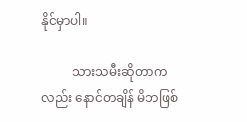နိုင်မှာပါ။

          သားသမီးဆိုတာကလည်း နောင်တချိန် မိဘဖြစ်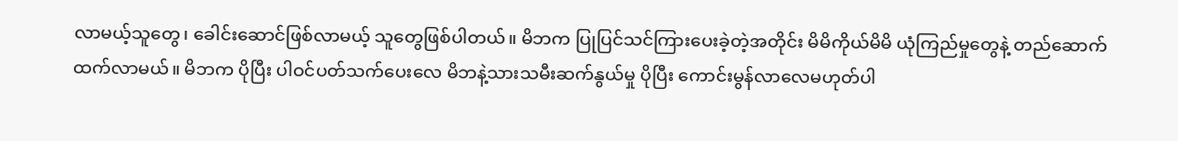လာမယ့်သူတွေ၊ ခေါင်းဆောင်ဖြစ်လာမယ့် သူတွေဖြစ်ပါတယ်။ မိဘက ပြုပြင်သင်ကြားပေးခဲ့တဲ့အတိုင်း မိမိကိုယ်မိမိ ယုံကြည်မှုတွေနဲ့ တည်ဆောက်ထက်လာမယ်။ မိဘက ပိုပြီး ပါဝင်ပတ်သက်ပေးလေ မိဘနဲ့သားသမီးဆက်နွယ်မှု ပိုပြီး ကောင်းမွန်လာလေမဟုတ်ပါ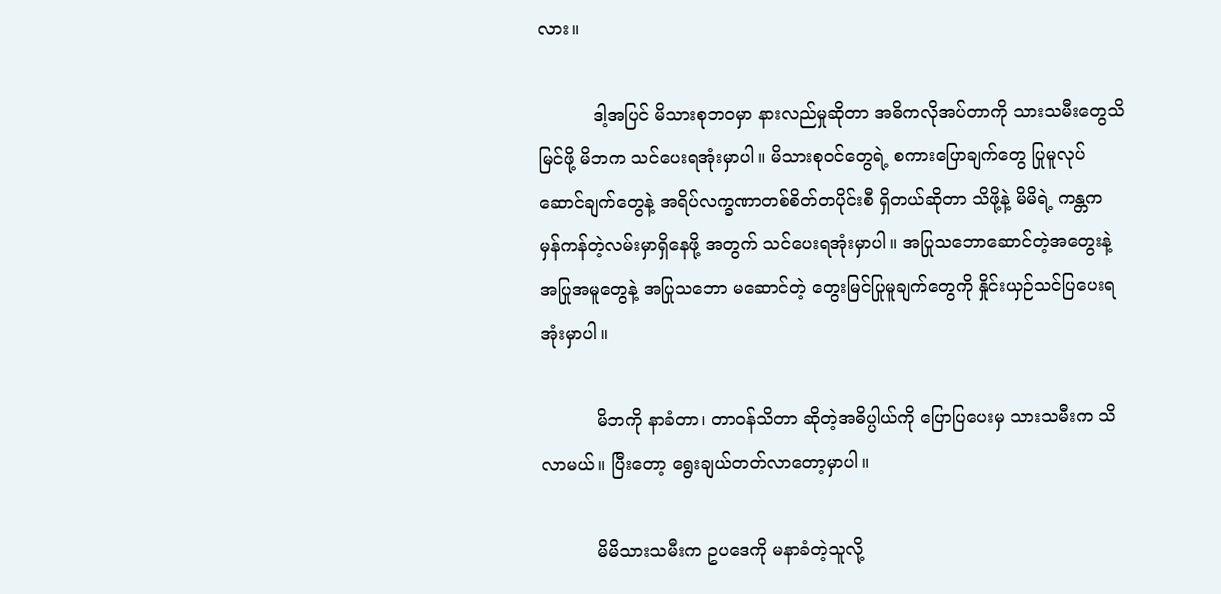လား။

          ဒါ့အပြင် မိသားစုဘဝမှာ နားလည်မှုဆိုတာ အဓိကလိုအပ်တာကို သားသမီးတွေသိမြင်ဖို့ မိဘက သင်ပေးရအုံးမှာပါ။ မိသားစုဝင်တွေရဲ့ စကားပြောချက်တွေ ပြုမူလုပ်ဆောင်ချက်တွေနဲ့ အရိပ်လက္ခဏာတစ်စိတ်တပိုင်းစီ ရှိတယ်ဆိုတာ သိဖို့နဲ့ မိမိရဲ့ ကန္တက မှန်ကန်တဲ့လမ်းမှာရှိနေဖို့ အတွက် သင်ပေးရအုံးမှာပါ။ အပြုသဘောဆောင်တဲ့အတွေးနဲ့ အပြုအမူတွေနဲ့ အပြုသဘော မဆောင်တဲ့ တွေးမြင်ပြုမူချက်တွေကို နှိုင်းယှဉ်သင်ပြပေးရအုံးမှာပါ။

          မိဘကို နာခံတာ၊ တာဝန်သိတာ ဆိုတဲ့အဓိပ္ပါယ်ကို ပြောပြပေးမှ သားသမီးက သိလာမယ်။ ပြီးတော့ ရွေးချယ်တတ်လာတော့မှာပါ။

          မိမိသားသမီးက ဥပဒေကို မနာခံတဲ့သူလို့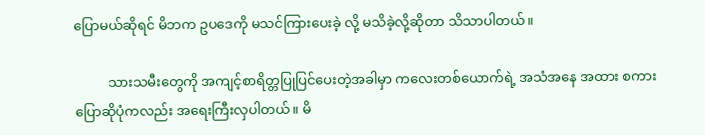ပြောမယ်ဆိုရင် မိဘက ဥပဒေကို မသင်ကြားပေးခဲ့ လို့ မသိခဲ့လို့ဆိုတာ သိသာပါတယ်။

          သားသမီးတွေကို အကျင့်စာရိတ္တပြုပြင်ပေးတဲ့အခါမှာ ကလေးတစ်ယောက်ရဲ့ အသံအနေ အထား စကားပြောဆိုပုံကလည်း အရေးကြီးလှပါတယ်။ မိ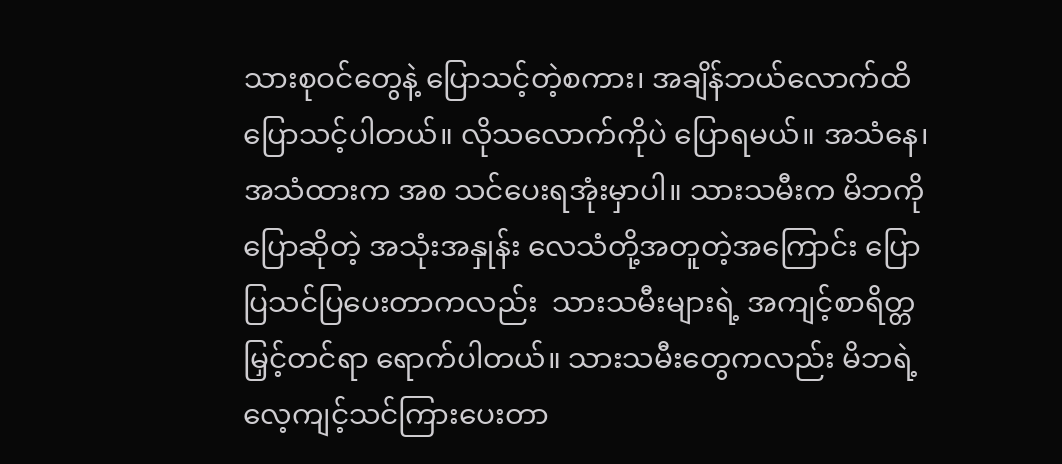သားစုဝင်တွေနဲ့ ပြောသင့်တဲ့စကား၊ အချိန်ဘယ်လောက်ထိ ပြောသင့်ပါတယ်။ လိုသလောက်ကိုပဲ ပြောရမယ်။ အသံနေ၊ အသံထားက အစ သင်ပေးရအုံးမှာပါ။ သားသမီးက မိဘကို ပြောဆိုတဲ့ အသုံးအနှုန်း လေသံတို့အတူတဲ့အကြောင်း ပြောပြသင်ပြပေးတာကလည်း  သားသမီးများရဲ့ အကျင့်စာရိတ္တမြှင့်တင်ရာ ရောက်ပါတယ်။ သားသမီးတွေကလည်း မိဘရဲ့ လေ့ကျင့်သင်ကြားပေးတာ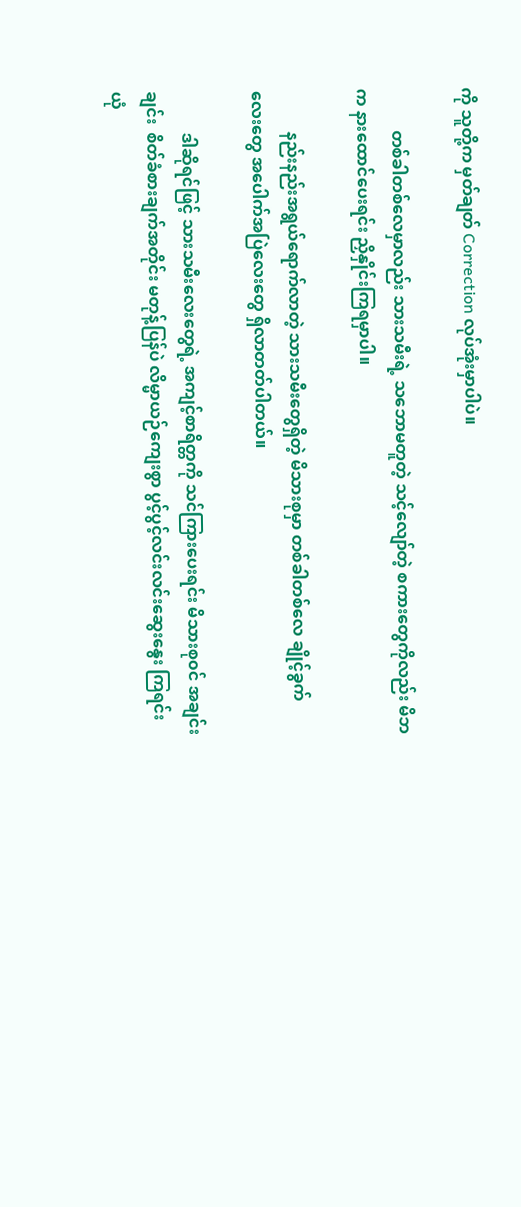ကို သူတို့က မှတ်ချတ် Correction လုပ်အုံးမှာပါပဲ။

          တစ်ခါတစ်လေမှာလည်း သားသမီးရဲ့ သဘောမတူတဲ့ သင့်လျော်တဲ့ စကားတွေကိုလည်း မိဘက နားထောင်ပေးရင်း ညှိနှိုင်းကြရမှာပါ။

          နည်းနည်းအရွယ်ရောက်လာတဲ့ သားသမီးတွေရှိတဲ့ မိသားစုမှာ တစ်ခါတစ်လေ ချိုင့်ခွက် လေးတွေ အပေါက်အပြဲလေးတွေ ရှိလာတတ်ပါတယ်။

          ဒါဆိုရင်ဖြင့် သားသမီးလေးတွေရဲ့ အကျင့်စာရိတ္တကို သင်ကြားပေးရင်း မိသားစု၀င် အချင်းချင်း  စိတ်ခံစားချက်အတိုင်း မတုန့်ပြန်ပဲ လိမ္မာယဉ်ကျေးစွာ ပွင့်ပွင့်လင်းလင်းဆွေးနွေး ကြရင်း ယုံ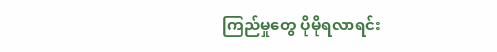ကြည်မှုတွေ ပိုမိုရလာရင်း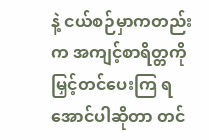နဲ့ ငယ်စဉ်မှာကတည်းက အကျင့်စာရိတ္တကို မြှင့်တင်ပေးကြ ရအောင်ပါဆိုတာ တင်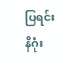ပြရင်း နိဂုံး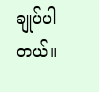ချုပ်ပါတယ်။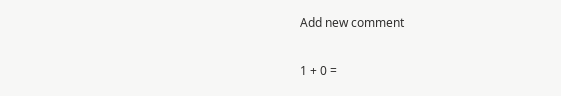Add new comment

1 + 0 =